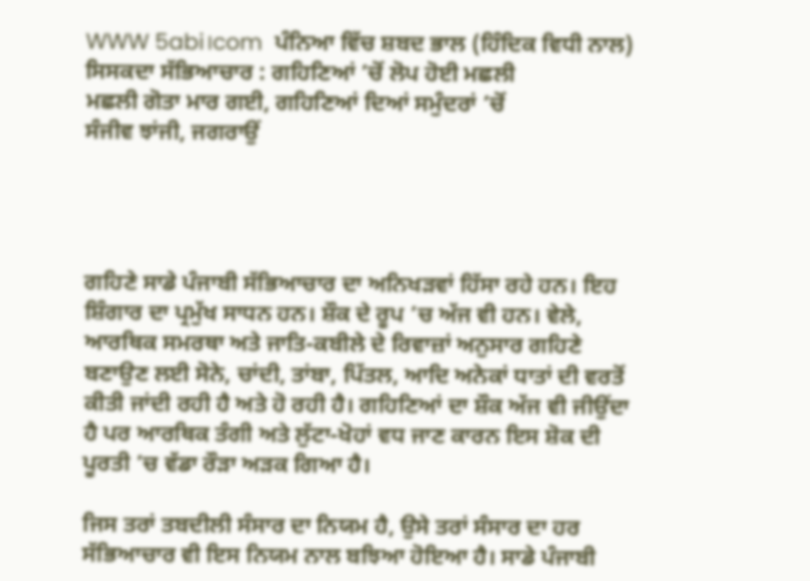WWW 5abi।com  ਪੰਨਿਆ ਵਿੱਚ ਸ਼ਬਦ ਭਾਲ (ਹਿੰਦਿਕ ਵਿਧੀ ਨਾਲ)
ਸਿਸਕਦਾ ਸੱਭਿਆਚਾਰ : ਗਹਿਣਿਆਂ ’ਚੋਂ ਲੋਪ ਹੋਈ ਮਛਲੀ
ਮਛਲੀ ਗੋਤਾ ਮਾਰ ਗਈ, ਗਹਿਣਿਆਂ ਦਿਆਂ ਸਮੁੰਦਰਾਂ ’ਚੋਂ
ਸੰਜੀਵ ਝਾਂਜੀ, ਜਗਰਾਉਂ




ਗਹਿਣੇ ਸਾਡੇ ਪੰਜਾਬੀ ਸੱਭਿਆਚਾਰ ਦਾ ਅਨਿਖੜਵਾਂ ਹਿੱਸਾ ਰਹੇ ਹਨ। ਇਹ ਸ਼ਿੰਗਾਰ ਦਾ ਪ੍ਰਮੁੱਖ ਸਾਧਨ ਹਨ। ਸ਼ੌਕ ਦੇ ਰੂਪ ’ਚ ਅੱਜ ਵੀ ਹਨ। ਵੇਲੇ, ਆਰਥਿਕ ਸਮਰਥਾ ਅਤੇ ਜਾਤਿ-ਕਬੀਲੇ ਦੇ ਰਿਵਾਜ਼ਾਂ ਅਨੁਸਾਰ ਗਹਿਣੇ ਬਣਾਉਣ ਲਈ ਸੋਨੇ, ਚਾਂਦੀ, ਤਾਂਬਾ, ਪਿੱਤਲ, ਆਦਿ ਅਨੇਕਾਂ ਧਾਤਾਂ ਦੀ ਵਰਤੋਂ ਕੀਤੀ ਜਾਂਦੀ ਰਹੀ ਹੈ ਅਤੇ ਹੋ ਰਹੀ ਹੈ। ਗਹਿਣਿਆਂ ਦਾ ਸ਼ੌਕ ਅੱਜ ਵੀ ਜੀਉਂਦਾ ਹੈ ਪਰ ਆਰਥਿਕ ਤੰਗੀ ਅਤੇ ਲੁੱਟਾ-ਖੋਹਾਂ ਵਧ ਜਾਣ ਕਾਰਨ ਇਸ ਸ਼ੋਕ ਦੀ ਪੂਰਤੀ ’ਚ ਵੱਡਾ ਰੌੜਾ ਅੜਕ ਗਿਆ ਹੈ।

ਜਿਸ ਤਰਾਂ ਤਬਦੀਲੀ ਸੰਸਾਰ ਦਾ ਨਿਯਮ ਹੈ, ਉਸੇ ਤਰਾਂ ਸੰਸਾਰ ਦਾ ਹਰ ਸੱਭਿਆਚਾਰ ਵੀ ਇਸ ਨਿਯਮ ਨਾਲ ਬਝਿਆ ਹੋਇਆ ਹੈ। ਸਾਡੇ ਪੰਜਾਬੀ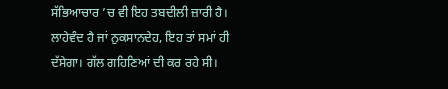ਸੱਭਿਆਚਾਰ ’ਚ ਵੀ ਇਹ ਤਬਦੀਲੀ ਜ਼ਾਰੀ ਹੈ। ਲਾਹੇਵੰਦ ਹੈ ਜਾਂ ਨੁਕਸਾਨਦੇਹ, ਇਹ ਤਾਂ ਸਮਾਂ ਹੀ ਦੱਸੇਗਾ। ਗੱਲ ਗਹਿਣਿਆਂ ਦੀ ਕਰ ਰਹੇ ਸੀ।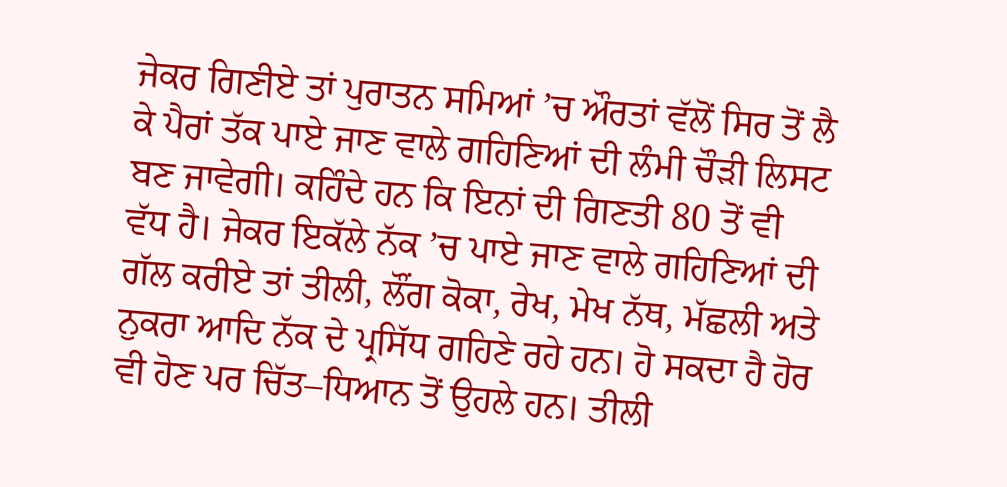ਜੇਕਰ ਗਿਣੀਏ ਤਾਂ ਪੁਰਾਤਨ ਸਮਿਆਂ ’ਚ ਔਰਤਾਂ ਵੱਲੋਂ ਸਿਰ ਤੋਂ ਲੈ ਕੇ ਪੈਰਾਂ ਤੱਕ ਪਾਏ ਜਾਣ ਵਾਲੇ ਗਹਿਣਿਆਂ ਦੀ ਲੰਮੀ ਚੌੜੀ ਲਿਸਟ ਬਣ ਜਾਵੇਗੀ। ਕਹਿੰਦੇ ਹਨ ਕਿ ਇਨਾਂ ਦੀ ਗਿਣਤੀ 80 ਤੋਂ ਵੀ ਵੱਧ ਹੈ। ਜੇਕਰ ਇਕੱਲੇ ਨੱਕ ’ਚ ਪਾਏ ਜਾਣ ਵਾਲੇ ਗਹਿਣਿਆਂ ਦੀ ਗੱਲ ਕਰੀਏ ਤਾਂ ਤੀਲੀ, ਲੌਂਗ ਕੋਕਾ, ਰੇਖ, ਮੇਖ ਨੱਥ, ਮੱਛਲੀ ਅਤੇ ਨੁਕਰਾ ਆਦਿ ਨੱਕ ਦੇ ਪ੍ਰਸਿੱਧ ਗਹਿਣੇ ਰਹੇ ਹਨ। ਹੋ ਸਕਦਾ ਹੈ ਹੋਰ ਵੀ ਹੋਣ ਪਰ ਚਿੱਤ–ਧਿਆਨ ਤੋਂ ਉਹਲੇ ਹਨ। ਤੀਲੀ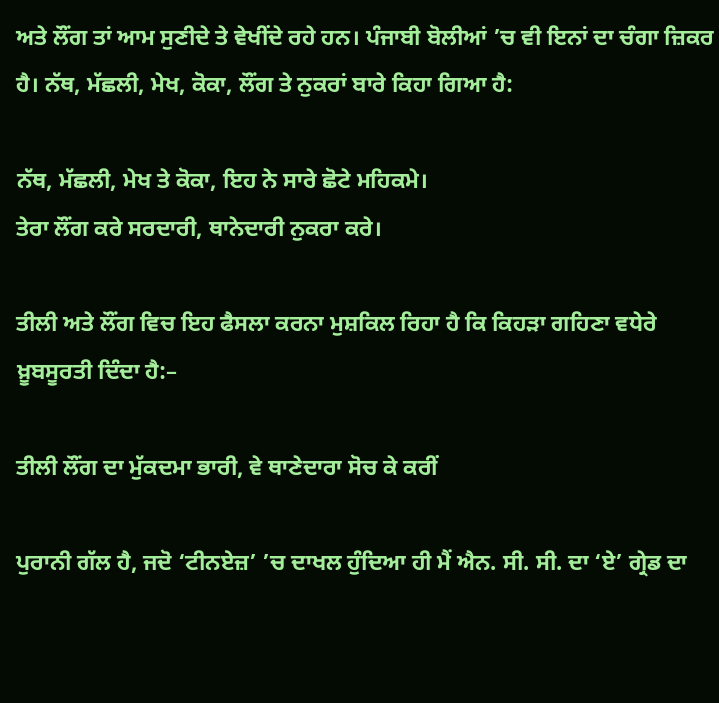ਅਤੇ ਲੌਂਗ ਤਾਂ ਆਮ ਸੁਣੀਦੇ ਤੇ ਵੇਖੀਂਦੇ ਰਹੇ ਹਨ। ਪੰਜਾਬੀ ਬੋਲੀਆਂ ’ਚ ਵੀ ਇਨਾਂ ਦਾ ਚੰਗਾ ਜ਼ਿਕਰ ਹੈ। ਨੱਥ, ਮੱਛਲੀ, ਮੇਖ, ਕੋਕਾ, ਲੌਂਗ ਤੇ ਨੁਕਰਾਂ ਬਾਰੇ ਕਿਹਾ ਗਿਆ ਹੈ:

ਨੱਥ, ਮੱਛਲੀ, ਮੇਖ ਤੇ ਕੋਕਾ, ਇਹ ਨੇ ਸਾਰੇ ਛੋਟੇ ਮਹਿਕਮੇ।
ਤੇਰਾ ਲੌਂਗ ਕਰੇ ਸਰਦਾਰੀ, ਥਾਨੇਦਾਰੀ ਨੁਕਰਾ ਕਰੇ।

ਤੀਲੀ ਅਤੇ ਲੌਂਗ ਵਿਚ ਇਹ ਫੈਸਲਾ ਕਰਨਾ ਮੁਸ਼ਕਿਲ ਰਿਹਾ ਹੈ ਕਿ ਕਿਹੜਾ ਗਹਿਣਾ ਵਧੇਰੇ ਖ਼ੂਬਸੂਰਤੀ ਦਿੰਦਾ ਹੈ:–

ਤੀਲੀ ਲੌਂਗ ਦਾ ਮੁੱਕਦਮਾ ਭਾਰੀ, ਵੇ ਥਾਣੇਦਾਰਾ ਸੋਚ ਕੇ ਕਰੀਂ

ਪੁਰਾਨੀ ਗੱਲ ਹੈ, ਜਦੋ ‘ਟੀਨਏਜ਼’ ’ਚ ਦਾਖਲ ਹੁੰਦਿਆ ਹੀ ਮੈਂ ਐਨ. ਸੀ. ਸੀ. ਦਾ ‘ਏ’ ਗ੍ਰੇਡ ਦਾ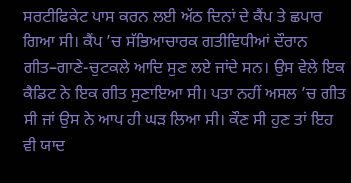ਸਰਟੀਫਿਕੇਟ ਪਾਸ ਕਰਨ ਲਈ ਅੱਠ ਦਿਨਾਂ ਦੇ ਕੈਂਪ ਤੇ ਛਪਾਰ ਗਿਆ ਸੀ। ਕੈਂਪ ’ਚ ਸੱਭਿਆਚਾਰਕ ਗਤੀਵਿਧੀਆਂ ਦੌਰਾਨ ਗੀਤ–ਗਾਣੇ-ਚੁਟਕਲੇ ਆਦਿ ਸੁਣ ਲਏ ਜਾਂਦੇ ਸਨ। ਉਸ ਵੇਲੇ ਇਕ ਕੈਡਿਟ ਨੇ ਇਕ ਗੀਤ ਸੁਣਾਇਆ ਸੀ। ਪਤਾ ਨਹੀਂ ਅਸਲ ’ਚ ਗੀਤ ਸੀ ਜਾਂ ਉਸ ਨੇ ਆਪ ਹੀ ਘੜ ਲਿਆ ਸੀ। ਕੌਣ ਸੀ ਹੁਣ ਤਾਂ ਇਹ ਵੀ ਯਾਦ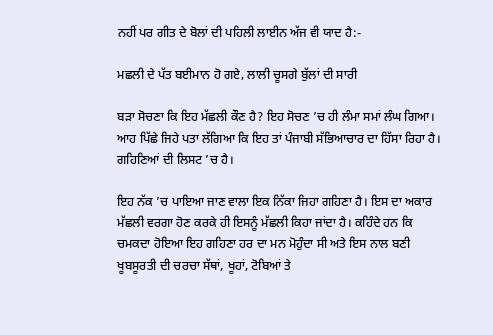ਨਹੀਂ ਪਰ ਗੀਤ ਦੇ ਬੋਲਾਂ ਦੀ ਪਹਿਲੀ ਲਾਈਨ ਅੱਜ ਵੀ ਯਾਦ ਹੈ:-

ਮਛਲੀ ਦੇ ਪੱਤ ਬਈਮਾਨ ਹੋ ਗਏ, ਲਾਲੀ ਚੂਸਗੇ ਬੁੱਲਾਂ ਦੀ ਸਾਰੀ

ਬੜਾ ਸੋਚਣਾ ਕਿ ਇਹ ਮੱਛਲੀ ਕੌਣ ਹੈ? ਇਹ ਸੋਚਣ ’ਚ ਹੀ ਲੰਮਾ ਸਮਾਂ ਲੰਘ ਗਿਆ। ਆਹ ਪਿੱਛੇ ਜਿਹੇ ਪਤਾ ਲੱਗਿਆ ਕਿ ਇਹ ਤਾਂ ਪੰਜਾਬੀ ਸੱਭਿਆਚਾਰ ਦਾ ਹਿੱਸਾ ਰਿਹਾ ਹੈ। ਗਹਿਣਿਆਂ ਦੀ ਲਿਸਟ ’ਚ ਹੈ।

ਇਹ ਨੱਕ ’ਚ ਪਾਇਆ ਜਾਣ ਵਾਲਾ ਇਕ ਨਿੱਕਾ ਜਿਹਾ ਗਹਿਣਾ ਹੈ। ਇਸ ਦਾ ਅਕਾਰ ਮੱਛਲੀ ਵਰਗਾ ਹੋਣ ਕਰਕੇ ਹੀ ਇਸਨੂੰ ਮੱਛਲੀ ਕਿਹਾ ਜਾਂਦਾ ਹੈ। ਕਹਿੰਦੇ ਹਨ ਕਿ ਚਮਕਦਾ ਹੋਇਆ ਇਹ ਗਹਿਣਾ ਹਰ ਦਾ ਮਨ ਮੋਹੁੰਦਾ ਸੀ ਅਤੇ ਇਸ ਨਾਲ ਬਣੀ ਖੂਬਸੂਰਤੀ ਦੀ ਚਰਚਾ ਸੱਥਾਂ, ਖੂਹਾਂ, ਟੋਬਿਆਂ ਤੇ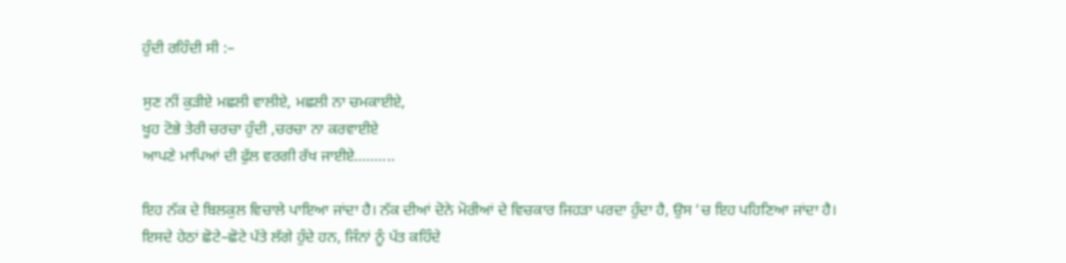ਹੁੰਦੀ ਰਹਿੰਦੀ ਸੀ :–

ਸੁਣ ਨੀਂ ਕੁੜੀਏ ਮਛਲੀ ਵਾਲੀਏ, ਮਛਲੀ ਨਾ ਚਮਕਾਈਏ,
ਖੂਹ ਟੋਭੇ ਤੇਰੀ ਚਰਚਾ ਹੁੰਦੀ ,ਚਰਚਾ ਨਾ ਕਰਵਾਈਏ
ਆਪਣੇ ਮਾਪਿਆਂ ਦੀ ਫੁੱਲ ਵਰਗੀ ਰੱਖ ਜਾਈਏ….......

ਇਹ ਨੱਕ ਦੇ ਬਿਲਕੁਲ ਵਿਚਾਲੇ ਪਾਇਆ ਜਾਂਦਾ ਹੈ। ਨੱਕ ਦੀਆਂ ਦੋਨੇ ਮੋਰੀਆਂ ਦੇ ਵਿਚਕਾਰ ਜਿਹੜਾ ਪਰਦਾ ਹੁੰਦਾ ਹੈ, ਉਸ ’ਚ ਇਹ ਪਹਿਣਿਆ ਜਾਂਦਾ ਹੈ। ਇਸਦੇ ਹੇਠਾਂ ਛੋਟੇ–ਛੋਟੇ ਪੱਤੇ ਲੱਗੇ ਹੁੰਦੇ ਹਨ, ਜਿੰਨਾਂ ਨੂੰ ਪੱਤ ਕਹਿੰਦੇ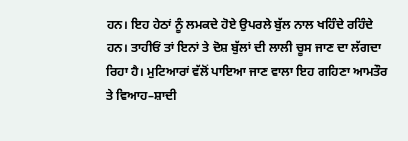ਹਨ। ਇਹ ਹੇਠਾਂ ਨੂੰ ਲਮਕਦੇ ਹੋਏ ਉਪਰਲੇ ਬੁੱਲ ਨਾਲ ਖਹਿੰਦੇ ਰਹਿੰਦੇ ਹਨ। ਤਾਹੀਓਂ ਤਾਂ ਇਨਾਂ ਤੇ ਦੋਸ਼ ਬੁੱਲਾਂ ਦੀ ਲਾਲੀ ਚੂਸ ਜਾਣ ਦਾ ਲੱਗਦਾ ਰਿਹਾ ਹੈ। ਮੁਟਿਆਰਾਂ ਵੱਲੋਂ ਪਾਇਆ ਜਾਣ ਵਾਲਾ ਇਹ ਗਹਿਣਾ ਆਮਤੌਰ ਤੇ ਵਿਆਹ–ਸ਼ਾਦੀ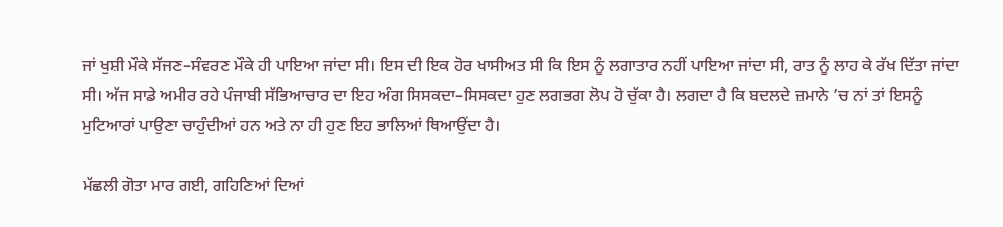ਜਾਂ ਖੁਸ਼ੀ ਮੌਕੇ ਸੱਜਣ–ਸੰਵਰਣ ਮੌਕੇ ਹੀ ਪਾਇਆ ਜਾਂਦਾ ਸੀ। ਇਸ ਦੀ ਇਕ ਹੋਰ ਖਾਸੀਅਤ ਸੀ ਕਿ ਇਸ ਨੂੰ ਲਗਾਤਾਰ ਨਹੀਂ ਪਾਇਆ ਜਾਂਦਾ ਸੀ, ਰਾਤ ਨੂੰ ਲਾਹ ਕੇ ਰੱਖ ਦਿੱਤਾ ਜਾਂਦਾ ਸੀ। ਅੱਜ ਸਾਡੇ ਅਮੀਰ ਰਹੇ ਪੰਜਾਬੀ ਸੱਭਿਆਚਾਰ ਦਾ ਇਹ ਅੰਗ ਸਿਸਕਦਾ–ਸਿਸਕਦਾ ਹੁਣ ਲਗਭਗ ਲੋਪ ਹੋ ਚੁੱਕਾ ਹੈ। ਲਗਦਾ ਹੈ ਕਿ ਬਦਲਦੇ ਜ਼ਮਾਨੇ ’ਚ ਨਾਂ ਤਾਂ ਇਸਨੂੰ ਮੁਟਿਆਰਾਂ ਪਾਉਣਾ ਚਾਹੁੰਦੀਆਂ ਹਨ ਅਤੇ ਨਾ ਹੀ ਹੁਣ ਇਹ ਭਾਲਿਆਂ ਥਿਆਉਂਦਾ ਹੈ।

ਮੱਛਲੀ ਗੋਤਾ ਮਾਰ ਗਈ, ਗਹਿਣਿਆਂ ਦਿਆਂ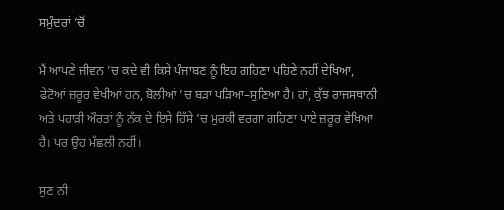ਸਮੁੰਦਰਾਂ ’ਚੋਂ

ਮੈਂ ਆਪਣੇ ਜੀਵਨ ’ਚ ਕਦੇ ਵੀ ਕਿਸੇ ਪੰਜਾਬਣ ਨੂੰ ਇਹ ਗਹਿਣਾ ਪਹਿਣੇ ਨਹੀਂ ਦੇਖਿਆ, ਫੇਟੋਆਂ ਜ਼ਰੂਰ ਵੇਖੀਆਂ ਹਨ, ਬੋਲੀਆਂ ’ਚ ਬੜਾ ਪੜਿਆ–ਸੁਣਿਆ ਹੈ। ਹਾਂ, ਕੁੱਝ ਰਾਜਸਥਾਨੀ ਅਤੇ ਪਹਾੜੀ ਔਰਤਾਂ ਨੂੰ ਨੱਕ ਦੇ ਇਸੇ ਹਿੱਸੇ ’ਚ ਮੁਰਕੀ ਵਰਗਾ ਗਹਿਣਾ ਪਾਏ ਜ਼ਰੂਰ ਵੇਖਿਆ ਹੈ। ਪਰ ਉਹ ਮੱਛਲੀ ਨਹੀਂ।

ਸੁਣ ਨੀ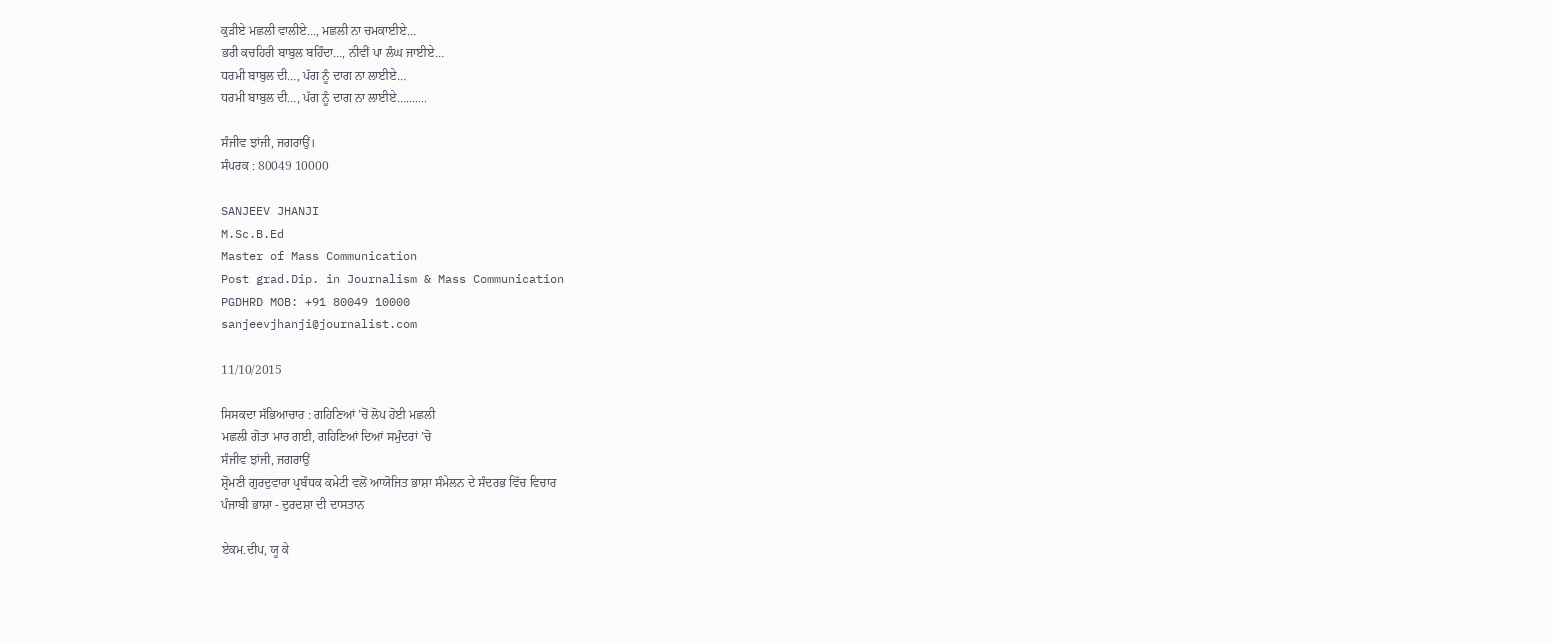ਕੁੜੀਏ ਮਛਲੀ ਵਾਲੀਏ…, ਮਛਲੀ ਨਾ ਚਮਕਾਈਏ…
ਭਰੀ ਕਚਹਿਰੀ ਬਾਬੁਲ ਬਹਿੰਦਾ…, ਨੀਵੀਂ ਪਾ ਲੰਘ ਜਾਈਏ…
ਧਰਮੀ ਬਾਬੁਲ ਦੀ…, ਪੱਗ ਨੂੰ ਦਾਗ ਨਾ ਲਾਈਏ…
ਧਰਮੀ ਬਾਬੁਲ ਦੀ…, ਪੱਗ ਨੂੰ ਦਾਗ ਨਾ ਲਾਈਏ….......

ਸੰਜੀਵ ਝਾਂਜੀ, ਜਗਰਾਉਂ।
ਸੰਪਰਕ : 80049 10000

SANJEEV JHANJI
M.Sc.B.Ed
Master of Mass Communication
Post grad.Dip. in Journalism & Mass Communication
PGDHRD MOB: +91 80049 10000
sanjeevjhanji@journalist.com

11/10/2015

ਸਿਸਕਦਾ ਸੱਭਿਆਚਾਰ : ਗਹਿਣਿਆਂ ’ਚੋਂ ਲੋਪ ਹੋਈ ਮਛਲੀ
ਮਛਲੀ ਗੋਤਾ ਮਾਰ ਗਈ, ਗਹਿਣਿਆਂ ਦਿਆਂ ਸਮੁੰਦਰਾਂ ’ਚੋ
ਸੰਜੀਵ ਝਾਂਜੀ, ਜਗਰਾਉਂ
ਸ਼੍ਰੋਮਣੀ ਗੁਰਦੁਵਾਰਾ ਪ੍ਰਬੰਧਕ ਕਮੇਟੀ ਵਲੋਂ ਆਯੋਜਿਤ ਭਾਸ਼ਾ ਸੰਮੇਲਨ ਦੇ ਸੰਦਰਭ ਵਿੱਚ ਵਿਚਾਰ
ਪੰਜਾਬੀ ਭਾਸ਼ਾ - ਦੁਰਦਸ਼ਾ ਦੀ ਦਾਸਤਾਨ

ਏਕਮ.ਦੀਪ, ਯੂ ਕੇ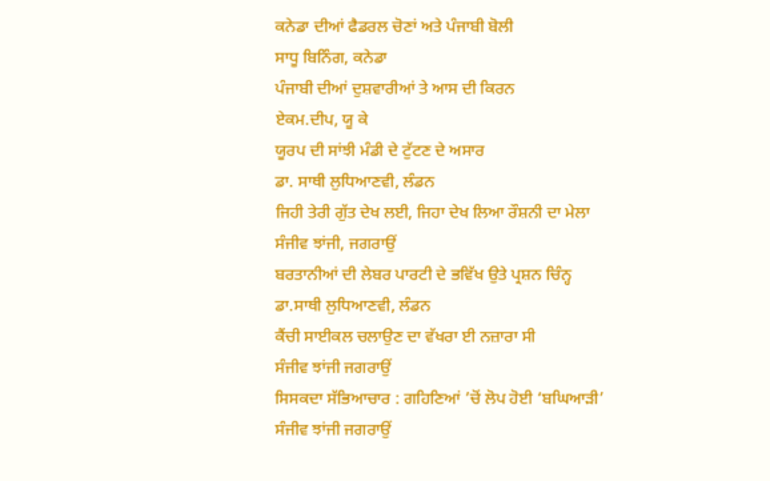ਕਨੇਡਾ ਦੀਆਂ ਫੈਡਰਲ ਚੋਣਾਂ ਅਤੇ ਪੰਜਾਬੀ ਬੋਲੀ
ਸਾਧੂ ਬਿਨਿੰਗ, ਕਨੇਡਾ
ਪੰਜਾਬੀ ਦੀਆਂ ਦੁਸ਼ਵਾਰੀਆਂ ਤੇ ਆਸ ਦੀ ਕਿਰਨ
ਏਕਮ.ਦੀਪ, ਯੂ ਕੇ
ਯੂਰਪ ਦੀ ਸਾਂਝੀ ਮੰਡੀ ਦੇ ਟੁੱਟਣ ਦੇ ਅਸਾਰ
ਡਾ. ਸਾਥੀ ਲੁਧਿਆਣਵੀ, ਲੰਡਨ
ਜਿਹੀ ਤੇਰੀ ਗੁੱਤ ਦੇਖ ਲਈ, ਜਿਹਾ ਦੇਖ ਲਿਆ ਰੌਸ਼ਨੀ ਦਾ ਮੇਲਾ
ਸੰਜੀਵ ਝਾਂਜੀ, ਜਗਰਾਉਂ
ਬਰਤਾਨੀਆਂ ਦੀ ਲੇਬਰ ਪਾਰਟੀ ਦੇ ਭਵਿੱਖ ਉਤੇ ਪ੍ਰਸ਼ਨ ਚਿੰਨ੍ਹ
ਡਾ.ਸਾਥੀ ਲੁਧਿਆਣਵੀ, ਲੰਡਨ
ਕੈਂਚੀ ਸਾਈਕਲ ਚਲਾਉਣ ਦਾ ਵੱਖਰਾ ਈ ਨਜ਼ਾਰਾ ਸੀ
ਸੰਜੀਵ ਝਾਂਜੀ ਜਗਰਾਉਂ
ਸਿਸਕਦਾ ਸੱਭਿਆਚਾਰ : ਗਹਿਣਿਆਂ ’ਚੋਂ ਲੋਪ ਹੋਈ ‘ਬਘਿਆੜੀ’
ਸੰਜੀਵ ਝਾਂਜੀ ਜਗਰਾਉਂ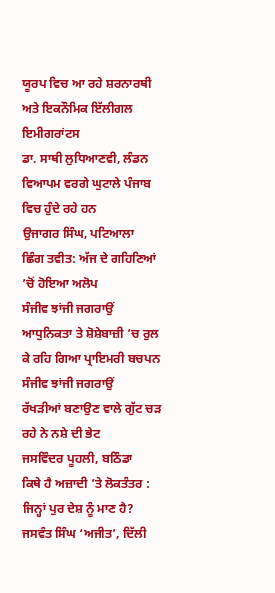ਯੂਰਪ ਵਿਚ ਆ ਰਹੇ ਸ਼ਰਨਾਰਥੀ ਅਤੇ ਇਕਨੌਮਿਕ ਇੱਲੀਗਲ ਇਮੀਗਰਾਂਟਸ
ਡਾ. ਸਾਥੀ ਲੁਧਿਆਣਵੀ, ਲੰਡਨ
ਵਿਆਪਮ ਵਰਗੇ ਘੁਟਾਲੇ ਪੰਜਾਬ ਵਿਚ ਹੁੰਦੇ ਰਹੇ ਹਨ
ਉਜਾਗਰ ਸਿੰਘ, ਪਟਿਆਲਾ
ਛਿੰਗ ਤਵੀਤ: ਅੱਜ ਦੇ ਗਹਿਣਿਆਂ ’ਚੋਂ ਹੋਇਆ ਅਲੋਪ
ਸੰਜੀਵ ਝਾਂਜੀ ਜਗਰਾਉਂ
ਆਧੁਨਿਕਤਾ ਤੇ ਸ਼ੋਸ਼ੇਬਾਜ਼ੀ ’ਚ ਰੁਲ ਕੇ ਰਹਿ ਗਿਆ ਪ੍ਰਾਇਮਰੀ ਬਚਪਨ
ਸੰਜੀਵ ਝਾਂਜੀ ਜਗਰਾਉਂ
ਰੱਖੜੀਆਂ ਬਣਾਉਣ ਵਾਲੇ ਗੁੱਟ ਚੜ ਰਹੇ ਨੇ ਨਸ਼ੇ ਦੀ ਭੇਟ
ਜਸਵਿੰਦਰ ਪੂਹਲੀ, ਬਠਿੰਡਾ
ਕਿਥੇ ਹੈ ਅਜ਼ਾਦੀ ’ਤੇ ਲੋਕਤੰਤਰ : ਜਿਨ੍ਹਾਂ ਪੁਰ ਦੇਸ਼ ਨੂੰ ਮਾਣ ਹੈ?
ਜਸਵੰਤ ਸਿੰਘ ‘ਅਜੀਤ’, ਦਿੱਲੀ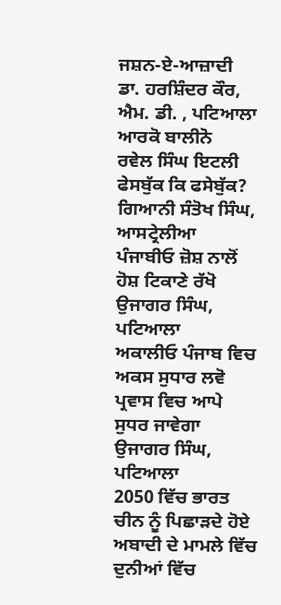ਜਸ਼ਨ-ਏ-ਆਜ਼ਾਦੀ
ਡਾ. ਹਰਸ਼ਿੰਦਰ ਕੌਰ, ਐਮ. ਡੀ. , ਪਟਿਆਲਾ
ਆਰਕੋ ਬਾਲੀਨੋ
ਰਵੇਲ ਸਿੰਘ ਇਟਲੀ
ਫੇਸਬੁੱਕ ਕਿ ਫਸੇਬੁੱਕ?
ਗਿਆਨੀ ਸੰਤੋਖ ਸਿੰਘ, ਆਸਟ੍ਰੇਲੀਆ
ਪੰਜਾਬੀਓ ਜ਼ੋਸ਼ ਨਾਲੋਂ ਹੋਸ਼ ਟਿਕਾਣੇ ਰੱਖੋ
ਉਜਾਗਰ ਸਿੰਘ, ਪਟਿਆਲਾ
ਅਕਾਲੀਓ ਪੰਜਾਬ ਵਿਚ ਅਕਸ ਸੁਧਾਰ ਲਵੋ ਪ੍ਰਵਾਸ ਵਿਚ ਆਪੇ ਸੁਧਰ ਜਾਵੇਗਾ
ਉਜਾਗਰ ਸਿੰਘ, ਪਟਿਆਲਾ
2050 ਵਿੱਚ ਭਾਰਤ ਚੀਨ ਨੂੰ ਪਿਛਾੜਦੇ ਹੋਏ ਅਬਾਦੀ ਦੇ ਮਾਮਲੇ ਵਿੱਚ ਦੁਨੀਆਂ ਵਿੱਚ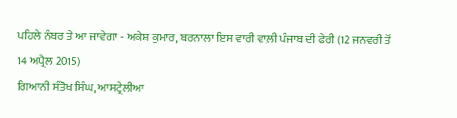ਪਹਿਲੇ ਨੰਬਰ ਤੇ ਆ ਜਾਵੇਗਾ - ਅਕੇਸ਼ ਕੁਮਾਰ, ਬਰਨਾਲਾ ਇਸ ਵਾਰੀ ਵਾਲ਼ੀ ਪੰਜਾਬ ਦੀ ਫੇਰੀ (12 ਜਨਵਰੀ ਤੋਂ 14 ਅਪ੍ਰੈਲ 2015)
ਗਿਆਨੀ ਸੰਤੋਖ ਸਿੰਘ, ਆਸਟ੍ਰੇਲੀਆ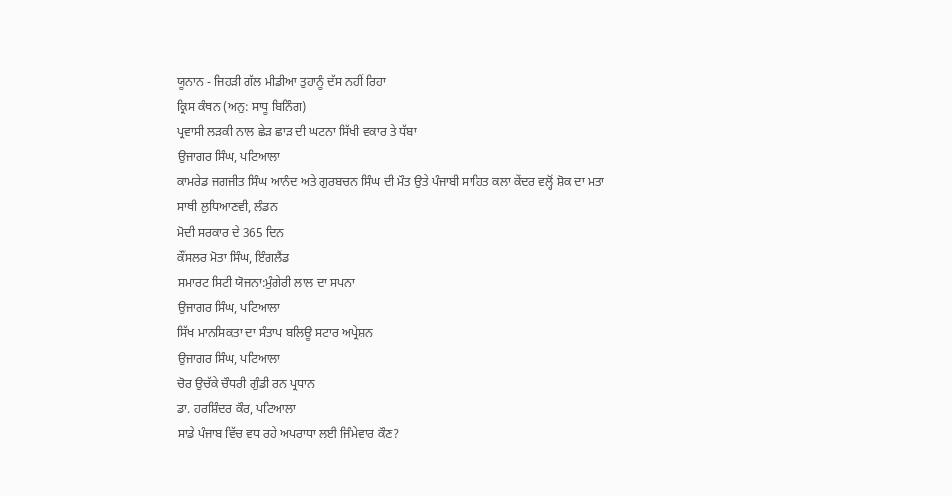ਯੂਨਾਨ - ਜਿਹੜੀ ਗੱਲ ਮੀਡੀਆ ਤੁਹਾਨੂੰ ਦੱਸ ਨਹੀਂ ਰਿਹਾ
ਕ੍ਰਿਸ ਕੰਥਨ (ਅਨੁ: ਸਾਧੂ ਬਿਨਿੰਗ)
ਪ੍ਰਵਾਸੀ ਲੜਕੀ ਨਾਲ ਛੇੜ ਛਾੜ ਦੀ ਘਟਨਾ ਸਿੱਖੀ ਵਕਾਰ ਤੇ ਧੱਬਾ
ਉਜਾਗਰ ਸਿੰਘ, ਪਟਿਆਲਾ
ਕਾਮਰੇਡ ਜਗਜੀਤ ਸਿੰਘ ਆਨੰਦ ਅਤੇ ਗੁਰਬਚਨ ਸਿੰਘ ਦੀ ਮੌਤ ਉਤੇ ਪੰਜਾਬੀ ਸਾਹਿਤ ਕਲਾ ਕੇਂਦਰ ਵਲ੍ਹੋਂ ਸ਼ੋਕ ਦਾ ਮਤਾ
ਸਾਥੀ ਲੁਧਿਆਣਵੀ, ਲੰਡਨ
ਮੋਦੀ ਸਰਕਾਰ ਦੇ 365 ਦਿਨ
ਕੌਂਸਲਰ ਮੋਤਾ ਸਿੰਘ, ਇੰਗਲੈਂਡ
ਸਮਾਰਟ ਸਿਟੀ ਯੋਜਨਾ:ਮੁੰਗੇਰੀ ਲਾਲ ਦਾ ਸਪਨਾ
ਉਜਾਗਰ ਸਿੰਘ, ਪਟਿਆਲਾ
ਸਿੱਖ ਮਾਨਸਿਕਤਾ ਦਾ ਸੰਤਾਪ ਬਲਿਊ ਸਟਾਰ ਅਪ੍ਰੇਸ਼ਨ
ਉਜਾਗਰ ਸਿੰਘ, ਪਟਿਆਲਾ
ਚੋਰ ਉਚੱਕੇ ਚੌਧਰੀ ਗੁੰਡੀ ਰਨ ਪ੍ਰਧਾਨ
ਡਾ. ਹਰਸ਼ਿੰਦਰ ਕੌਰ, ਪਟਿਆਲਾ
ਸਾਡੇ ਪੰਜਾਬ ਵਿੱਚ ਵਧ ਰਹੇ ਅਪਰਾਧਾ ਲਈ ਜਿੰਮੇਵਾਰ ਕੌਣ?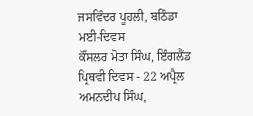ਜਸਵਿੰਦਰ ਪੂਹਲੀ, ਬਠਿੰਡਾ
ਮਈ-ਦਿਵਸ
ਕੌਂਸਲਰ ਮੋਤਾ ਸਿੰਘ, ਇੰਗਲੈਂਡ
ਪ੍ਰਿਥਵੀ ਦਿਵਸ - 22 ਅਪ੍ਰੈਲ
ਅਮਨਦੀਪ ਸਿੰਘ,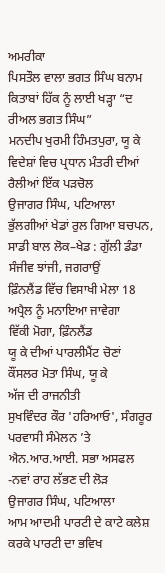ਅਮਰੀਕਾ
ਪਿਸਤੌਲ ਵਾਲਾ ਭਗਤ ਸਿੰਘ ਬਨਾਮ ਕਿਤਾਬਾਂ ਹਿੱਕ ਨੂੰ ਲਾਈ ਖੜ੍ਹਾ “ਦ ਰੀਅਲ ਭਗਤ ਸਿੰਘ”
ਮਨਦੀਪ ਖੁਰਮੀ ਹਿੰਮਤਪੁਰਾ, ਯੂ ਕੇ
ਵਿਦੇਸ਼ਾਂ ਵਿਚ ਪ੍ਰਧਾਨ ਮੰਤਰੀ ਦੀਆਂ ਰੈਲੀਆਂ ਇੱਕ ਪੜਚੋਲ
ਉਜਾਗਰ ਸਿੰਘ, ਪਟਿਆਲਾ
ਭੁੱਲਗੀਆਂ ਖੇਡਾਂ ਰੁਲ ਗਿਆ ਬਚਪਨ, ਸਾਡੀ ਬਾਲ ਲੋਕ–ਖੇਡ : ਗੁੱਲੀ ਡੰਡਾ
ਸੰਜੀਵ ਝਾਂਜੀ, ਜਗਰਾਉਂ
ਫ਼ਿੰਨਲੈਂਡ ਵਿੱਚ ਵਿਸਾਖੀ ਮੇਲਾ 18 ਅਪ੍ਰੈਲ ਨੂੰ ਮਨਾਇਆ ਜਾਵੇਗਾ
ਵਿੱਕੀ ਮੋਗਾ, ਫ਼ਿੰਨਲੈਂਡ
ਯੂ ਕੇ ਦੀਆਂ ਪਾਰਲੀਮੈਂਟ ਚੋਣਾਂ
ਕੌਂਸਲਰ ਮੋਤਾ ਸਿੰਘ, ਯੂ ਕੇ
ਅੱਜ ਦੀ ਰਾਜਨੀਤੀ
ਸੁਖਵਿੰਦਰ ਕੌਰ 'ਹਰਿਆਓ', ਸੰਗਰੂਰ
ਪਰਵਾਸੀ ਸੰਮੇਲਨ ’ਤੇ ਐਨ.ਆਰ.ਆਈ. ਸਭਾ ਅਸਫਲ -ਨਵਾਂ ਰਾਹ ਲੱਭਣ ਦੀ ਲੋੜ
ਉਜਾਗਰ ਸਿੰਘ, ਪਟਿਆਲਾ
ਆਮ ਆਦਮੀ ਪਾਰਟੀ ਦੇ ਕਾਟੇ ਕਲੇਸ਼ ਕਰਕੇ ਪਾਰਟੀ ਦਾ ਭਵਿਖ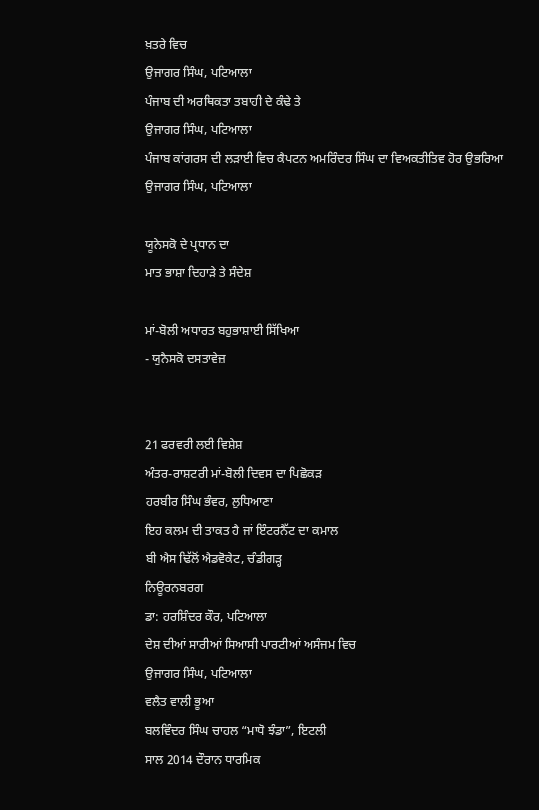ਖ਼ਤਰੇ ਵਿਚ
ਉਜਾਗਰ ਸਿੰਘ, ਪਟਿਆਲਾ
ਪੰਜਾਬ ਦੀ ਅਰਥਿਕਤਾ ਤਬਾਹੀ ਦੇ ਕੰਢੇ ਤੇ
ਉਜਾਗਰ ਸਿੰਘ, ਪਟਿਆਲਾ
ਪੰਜਾਬ ਕਾਂਗਰਸ ਦੀ ਲੜਾਈ ਵਿਚ ਕੈਪਟਨ ਅਮਰਿੰਦਰ ਸਿੰਘ ਦਾ ਵਿਅਕਤੀਤਿਵ ਹੋਰ ਉਭਰਿਆ
ਉਜਾਗਰ ਸਿੰਘ, ਪਟਿਆਲਾ

ਯੂਨੇਸਕੋ ਦੇ ਪ੍ਰਧਾਨ ਦਾ
ਮਾਤ ਭਾਸ਼ਾ ਦਿਹਾੜੇ ਤੇ ਸੰਦੇਸ਼

ਮਾਂ-ਬੋਲੀ ਅਧਾਰਤ ਬਹੁਭਾਸ਼ਾਈ ਸਿੱਖਿਆ
- ਯੁਨੈਸਕੋ ਦਸਤਾਵੇਜ਼


21 ਫਰਵਰੀ ਲਈ ਵਿਸ਼ੇਸ਼
ਅੰਤਰ-ਰਾਸ਼ਟਰੀ ਮਾਂ-ਬੋਲੀ ਦਿਵਸ ਦਾ ਪਿਛੋਕੜ
ਹਰਬੀਰ ਸਿੰਘ ਭੰਵਰ, ਲੁਧਿਆਣਾ
ਇਹ ਕਲਮ ਦੀ ਤਾਕਤ ਹੈ ਜਾਂ ਇੰਟਰਨੈੱਟ ਦਾ ਕਮਾਲ
ਬੀ ਐਸ ਢਿੱਲੋਂ ਐਡਵੋਕੇਟ, ਚੰਡੀਗੜ੍ਹ
ਨਿਊਰਨਬਰਗ
ਡਾ: ਹਰਸ਼ਿੰਦਰ ਕੌਰ, ਪਟਿਆਲਾ
ਦੇਸ਼ ਦੀਆਂ ਸਾਰੀਆਂ ਸਿਆਸੀ ਪਾਰਟੀਆਂ ਅਸੰਜਮ ਵਿਚ
ਉਜਾਗਰ ਸਿੰਘ, ਪਟਿਆਲਾ
ਵਲੈਤ ਵਾਲੀ ਭੂਆ
ਬਲਵਿੰਦਰ ਸਿੰਘ ਚਾਹਲ “ਮਾਧੋ ਝੰਡਾ”, ਇਟਲੀ
ਸਾਲ 2014 ਦੌਰਾਨ ਧਾਰਮਿਕ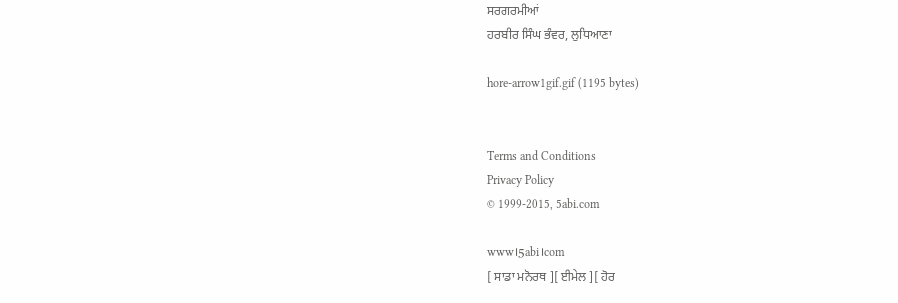ਸਰਗਰਮੀਆਂ
ਹਰਬੀਰ ਸਿੰਘ ਭੰਵਰ, ਲੁਧਿਆਣਾ

hore-arrow1gif.gif (1195 bytes)


Terms and Conditions
Privacy Policy
© 1999-2015, 5abi.com

www।5abi।com
[ ਸਾਡਾ ਮਨੋਰਥ ][ ਈਮੇਲ ][ ਹੋਰ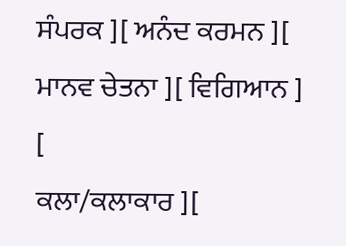ਸੰਪਰਕ ][ ਅਨੰਦ ਕਰਮਨ ][ ਮਾਨਵ ਚੇਤਨਾ ][ ਵਿਗਿਆਨ ]
[
ਕਲਾ/ਕਲਾਕਾਰ ][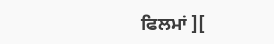ਫਿਲਮਾਂ ][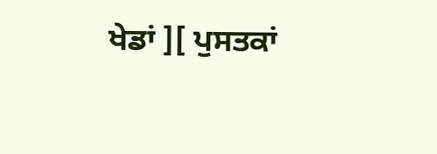ਖੇਡਾਂ ][ ਪੁਸਤਕਾਂ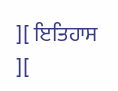][ ਇਤਿਹਾਸ ][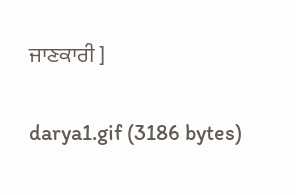ਜਾਣਕਾਰੀ ]

darya1.gif (3186 bytes)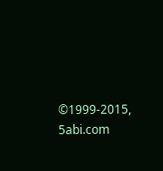©1999-2015, 5abi.com